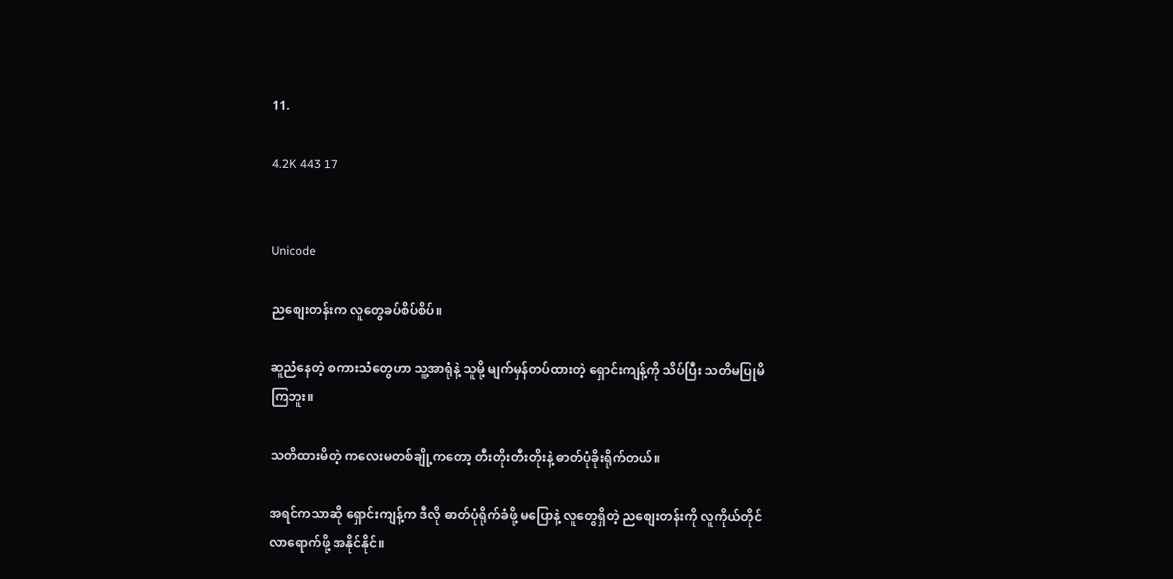11.

4.2K 443 17


Unicode

ညစျေးတန်းက လူတွေခပ်စိပ်စိပ်။

ဆူညံနေတဲ့ စကားသံတွေဟာ သူ့အာရုံနဲ့ သူမို့ မျက်မှန်တပ်ထားတဲ့ ရှောင်းကျန့်ကို သိပ်ပြီး သတိမပြုမိကြဘူး။

သတိထားမိတဲ့ ကလေးမတစ်ချို့ကတော့ တီးတိုးတီးတိုးနဲ့ ဓာတ်ပုံခိုးရိုက်တယ်။

အရင်ကသာဆို ရှောင်းကျန့်က ဒီလို ဓာတ်ပုံရိုက်ခံဖို့ မပြောနဲ့ လူတွေရှိတဲ့ ညစျေးတန်းကို လူကိုယ်တိုင်လာရောက်ဖို့ အနိုင်နိုင်။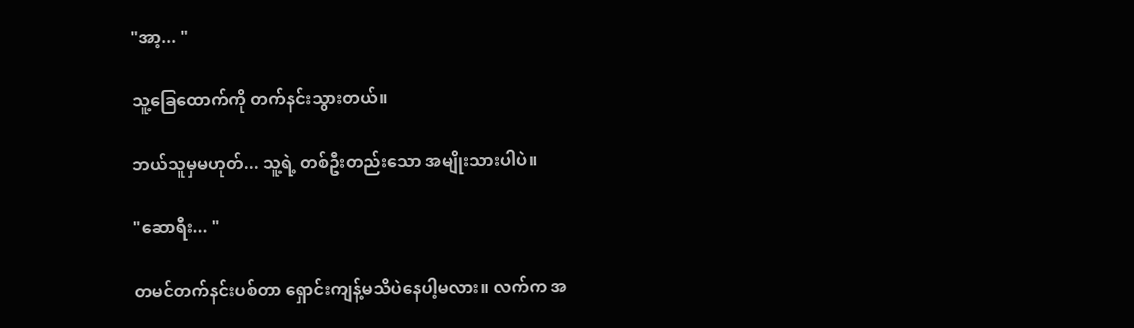"အာ့... "

သူ့ခြေထောက်ကို တက်နင်းသွားတယ်။

ဘယ်သူမှမဟုတ်... သူ့ရဲ့ တစ်ဦးတည်းသော အမျိုးသားပါပဲ။

"ဆောရီး... "

တမင်တက်နင်းပစ်တာ ရှောင်းကျန့်မသိပဲနေပါ့မလား။ လက်က အ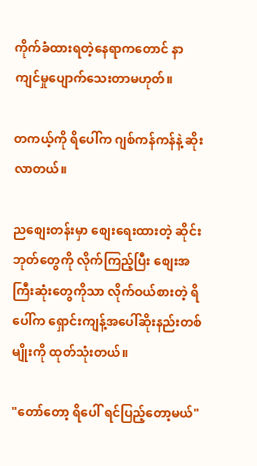ကိုက်ခံထားရတဲ့နေရာကတောင် နာကျင်မှုပျောက်သေးတာမဟုတ်။

တကယ့်ကို ရိပေါ်က ဂျစ်ကန်ကန်နဲ့ ဆိုးလာတယ်။

ညစျေးတန်းမှာ စျေးရေးထားတဲ့ ဆိုင်းဘုတ်တွေကို လိုက်ကြည့်ပြီး စျေးအကြီးဆုံးတွေကိုသာ လိုက်ဝယ်စားတဲ့ ရိပေါ်က ရှောင်းကျန့်အပေါ်ဆိုးနည်းတစ်မျိုးကို ထုတ်သုံးတယ်။

"တော်တော့ ရိပေါ် ရင်ပြည့်တော့မယ်"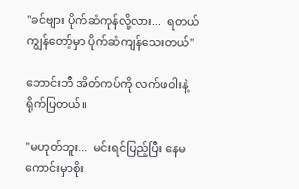"ခင်ဗျား ပိုက်ဆံကုန်လို့လား...  ရတယ် ကျွန်တော့်မှာ ပိုက်ဆံကျန်သေးတယ်"

ဘောင်းဘီ အိတ်ကပ်ကို လက်ဖဝါးနဲ့ ရိုက်ပြတယ်။

"မဟုတ်ဘူး...  မင်းရင်ပြည့်ပြီး နေမကောင်းမှာစိုး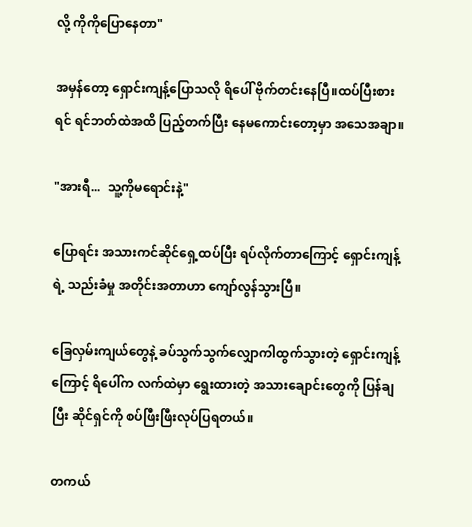လို့ ကိုကိုပြောနေတာ"

အမှန်တော့ ရှောင်းကျန့်ပြောသလို ရိပေါ် ဗိုက်တင်းနေပြီ။ထပ်ပြီးစားရင် ရင်ဘတ်ထဲအထိ ပြည့်တက်ပြီး နေမကောင်းတော့မှာ အသေအချာ။

"အားရီ...  သူ့ကိုမရောင်းနဲ့"

ပြောရင်း အသားကင်ဆိုင်ရှေ့ထပ်ပြီး ရပ်လိုက်တာကြောင့် ရှောင်းကျန့်ရဲ့ သည်းခံမှု အတိုင်းအတာဟာ ကျော်လွန်သွားပြီ။

ခြေလှမ်းကျယ်တွေနဲ့ ခပ်သွက်သွက်လျှောကါထွက်သွားတဲ့ ရှောင်းကျန့်ကြောင့် ရိပေါ်က လက်ထဲမှာ ရွေးထားတဲ့ အသားချောင်းတွေကို ပြန်ချပြီး ဆိုင်ရှင်ကို စပ်ဖြီးဖြီးလုပ်ပြရတယ်။

တကယ်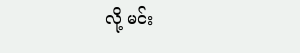လို့ မင်း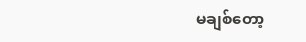မချစ်တော့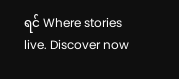ရင် Where stories live. Discover now